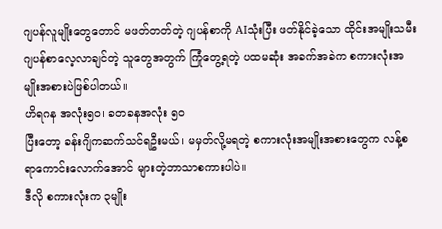ဂျပန်လူမျိုးတွေတောင် မဖတ်တတ်တဲ့ ဂျပန်စာကို AIသုံးပြီး ဖတ်နိုင်ခဲ့သော ထိုင်းအမျိုးသမီး
ဂျပန်စာလေ့လာချင်တဲ့ သူတွေအတွက် ကြုံတွေ့ရတဲ့ ပထမဆုံး အခက်အခဲက စကားလုံးအမျိုးအစားပဲဖြစ်ပါတယ်။
ဟိရဂန အလုံး၅၀၊ ခတခနအလုံး ၅၀
ပြီးတော့ ခန်းဂျိကဆက်သင်ရဦးမယ်၊ မမှတ်လို့မရတဲ့ စကားလုံးအမျိုးအစားတွေက လန့်စရာကောင်းလောက်အောင် များတဲ့ဘာသာစကားပါပဲ။
ဒီလို စကားလုံးက ၃မျိုး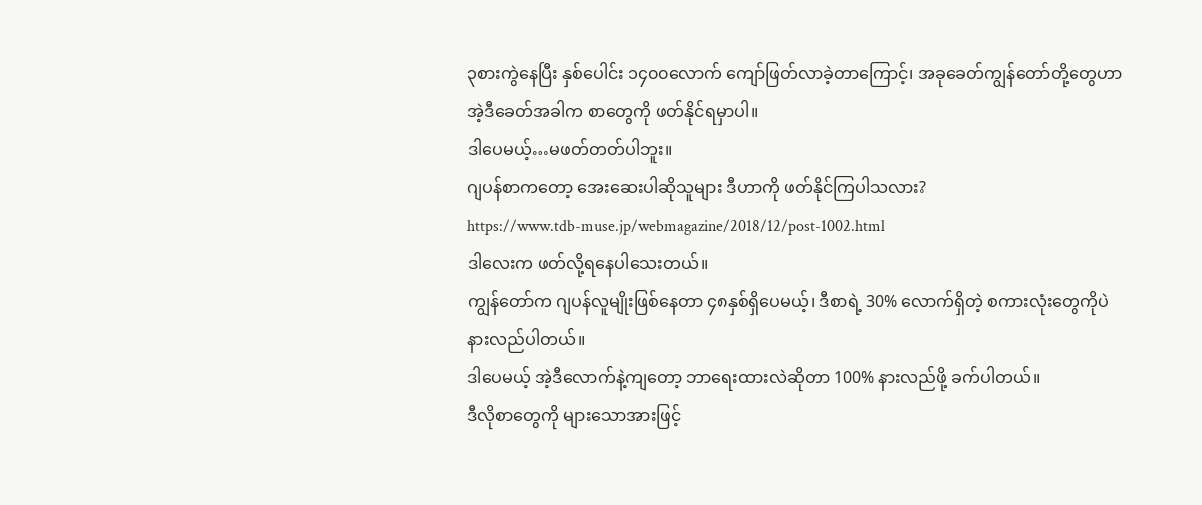၃စားကွဲနေပြီး နှစ်ပေါင်း ၁၄၀၀လောက် ကျော်ဖြတ်လာခဲ့တာကြောင့်၊ အခုခေတ်ကျွန်တော်တို့တွေဟာ အဲ့ဒီခေတ်အခါက စာတွေကို ဖတ်နိုင်ရမှာပါ။
ဒါပေမယ့်…မဖတ်တတ်ပါဘူး။
ဂျပန်စာကတော့ အေးဆေးပါဆိုသူများ ဒီဟာကို ဖတ်နိုင်ကြပါသလား?
https://www.tdb-muse.jp/webmagazine/2018/12/post-1002.html
ဒါလေးက ဖတ်လို့ရနေပါသေးတယ်။
ကျွန်တော်က ဂျပန်လူမျိုးဖြစ်နေတာ ၄၈နှစ်ရှိပေမယ့်၊ ဒီစာရဲ့ 30% လောက်ရှိတဲ့ စကားလုံးတွေကိုပဲ နားလည်ပါတယ်။
ဒါပေမယ့် အဲ့ဒီလောက်နဲ့ကျတော့ ဘာရေးထားလဲဆိုတာ 100% နားလည်ဖို့ ခက်ပါတယ်။
ဒီလိုစာတွေကို များသောအားဖြင့်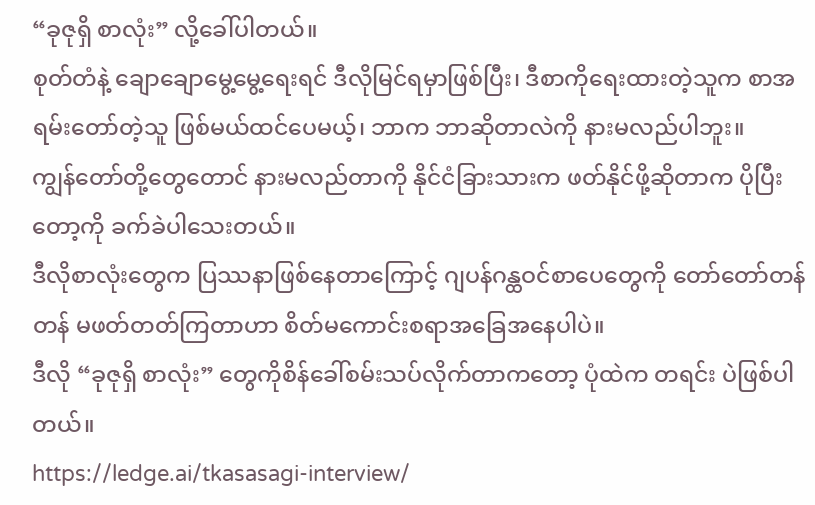“ခုဇုရှိ စာလုံး” လို့ခေါ်ပါတယ်။
စုတ်တံနဲ့ ချောချောမွေ့မွေ့ရေးရင် ဒီလိုမြင်ရမှာဖြစ်ပြီး၊ ဒီစာကိုရေးထားတဲ့သူက စာအရမ်းတော်တဲ့သူ ဖြစ်မယ်ထင်ပေမယ့်၊ ဘာက ဘာဆိုတာလဲကို နားမလည်ပါဘူး။
ကျွန်တော်တို့တွေတောင် နားမလည်တာကို နိုင်ငံခြားသားက ဖတ်နိုင်ဖို့ဆိုတာက ပိုပြီးတော့ကို ခက်ခဲပါသေးတယ်။
ဒီလိုစာလုံးတွေက ပြဿနာဖြစ်နေတာကြောင့် ဂျပန်ဂန္ထဝင်စာပေတွေကို တော်တော်တန်တန် မဖတ်တတ်ကြတာဟာ စိတ်မကောင်းစရာအခြေအနေပါပဲ။
ဒီလို “ခုဇုရှိ စာလုံး” တွေကိုစိန်ခေါ်စမ်းသပ်လိုက်တာကတော့ ပုံထဲက တရင်း ပဲဖြစ်ပါတယ်။
https://ledge.ai/tkasasagi-interview/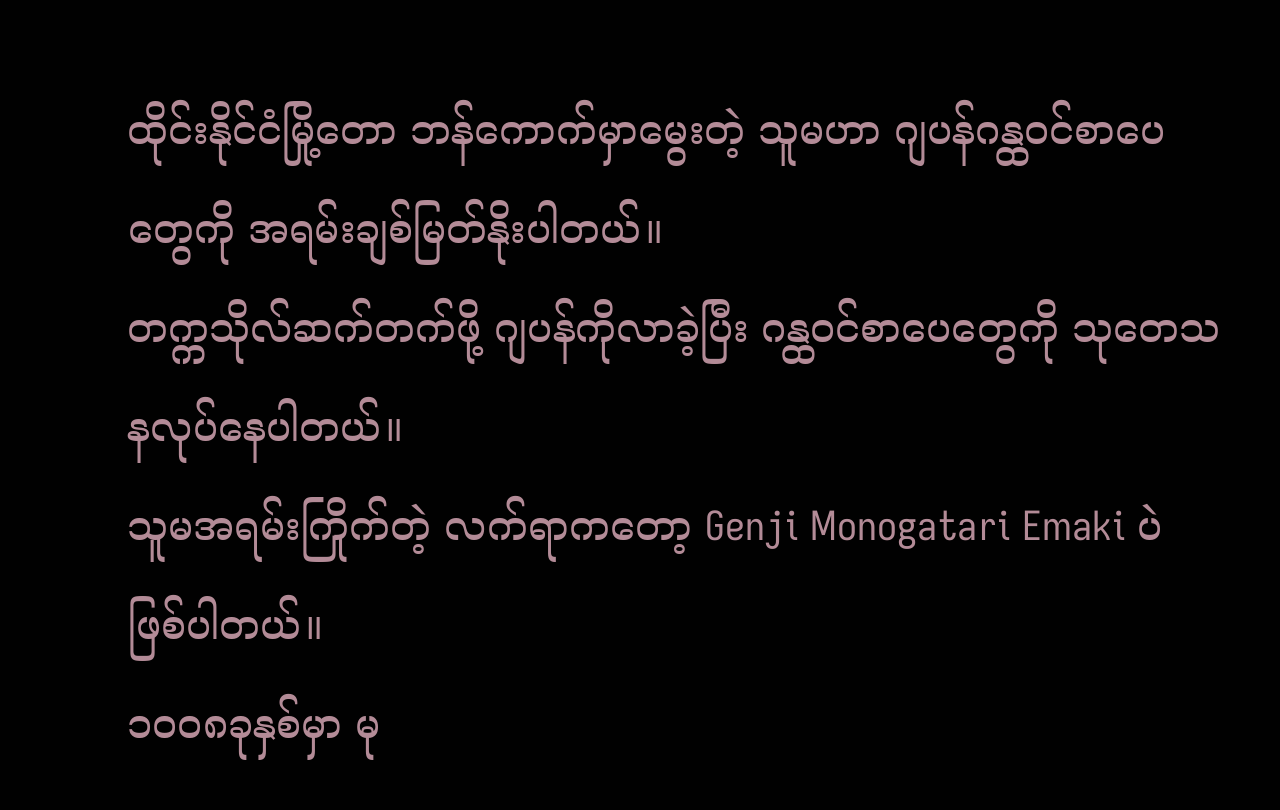ထိုင်းနိုင်ငံမြို့တော ဘန်ကောက်မှာမွေးတဲ့ သူမဟာ ဂျပန်ဂန္ထဝင်စာပေတွေကို အရမ်းချစ်မြတ်နိုးပါတယ်။
တက္ကသိုလ်ဆက်တက်ဖို့ ဂျပန်ကိုလာခဲ့ပြီး ဂန္ထဝင်စာပေတွေကို သုတေသနလုပ်နေပါတယ်။
သူမအရမ်းကြိုက်တဲ့ လက်ရာကတော့ Genji Monogatari Emaki ပဲဖြစ်ပါတယ်။
၁၀၀၈ခုနှစ်မှာ မု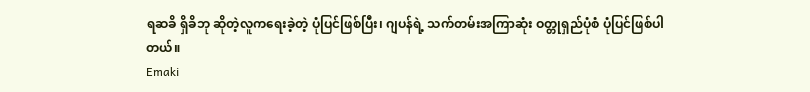ရဆခိ ရှိခိဘု ဆိုတဲ့လူကရေးခဲ့တဲ့ ပုံပြင်ဖြစ်ပြီး၊ ဂျပန်ရဲ့ သက်တမ်းအကြာဆုံး ဝတ္တုရှည်ပုံစံ ပုံပြင်ဖြစ်ပါတယ်။
Emaki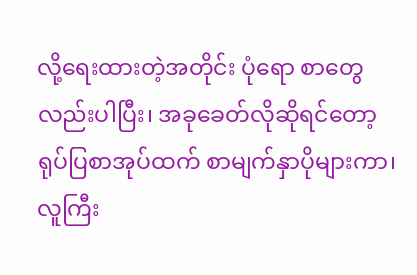လို့ရေးထားတဲ့အတိုင်း ပုံရော စာတွေလည်းပါပြီး၊ အခုခေတ်လိုဆိုရင်တော့ ရုပ်ပြစာအုပ်ထက် စာမျက်နှာပိုများကာ၊ လူကြီး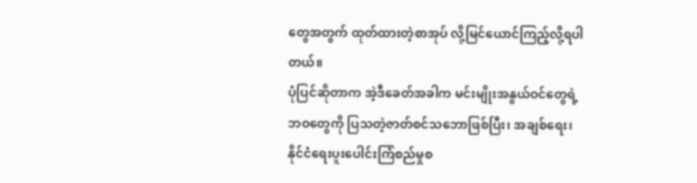တွေအတွက် ထုတ်ထားတဲ့စာအုပ် လို့မြင်ယောင်ကြည့်လို့ရပါတယ်။
ပုံပြင်ဆိုတာက အဲ့ဒီခေတ်အခါက မင်းမျိုးအနွယ်ဝင်တွေရဲ့ ဘဝတွေကို ပြသတဲ့ဇာတ်စင်သဘောဖြစ်ပြီး၊ အချစ်ရေး၊ နိုင်ငံရေးပူးပေါင်းကြံစည်မှုစ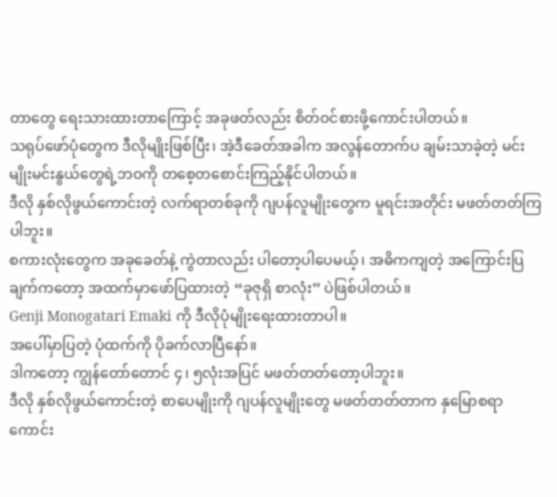တာတွေ ရေးသားထားတာကြောင့် အခုဖတ်လည်း စိတ်ဝင်စားဖို့ကောင်းပါတယ်။
သရုပ်ဖော်ပုံတွေက ဒီလိုမျိုးဖြစ်ပြီး၊ အဲ့ဒီခေတ်အခါက အလွန်တောက်ပ ချမ်းသာခဲ့တဲ့ မင်းမျိုးမင်းနွယ်တွေရဲ့ဘဝကို တစေ့တစောင်းကြည့်နိုင်ပါတယ်။
ဒီလို နှစ်လိုဖွယ်ကောင်းတဲ့ လက်ရာတစ်ခုကို ဂျပန်လူမျိုးတွေက မူရင်းအတိုင်း မဖတ်တတ်ကြပါဘူး။
စကားလုံးတွေက အခုခေတ်နဲ့ ကွဲတာလည်း ပါတော့ပါပေမယ့်၊ အဓိကကျတဲ့ အကြောင်းပြချက်ကတော့ အထက်မှာဖော်ပြထားတဲ့ “ခုဇုရှိ စာလုံး” ပဲဖြစ်ပါတယ်။
Genji Monogatari Emaki ကို ဒီလိုပုံမျိုးရေးထားတာပါ။
အပေါ်မှာပြတဲ့ ပုံထက်ကို ပိုခက်လာပြီနော်။
ဒါကတော့ ကျွန်တော်တောင် ၄၊ ၅လုံးအပြင် မဖတ်တတ်တော့ပါဘူး။
ဒီလို နှစ်လိုဖွယ်ကောင်းတဲ့ စာပေမျိုးကို ဂျပန်လူမျိုးတွေ မဖတ်တတ်တာက နှမြောစရာကောင်း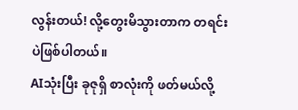လွန်းတယ်! လို့တွေးမိသွားတာက တရင်း ပဲဖြစ်ပါတယ်။
AIသုံးပြီး ခုဇုရှိ စာလုံးကို ဖတ်မယ်လို့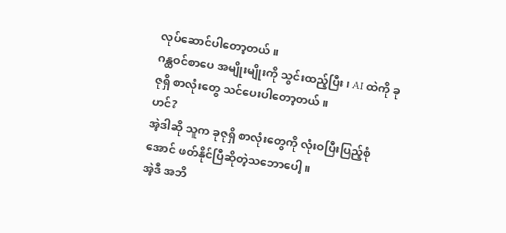လုပ်ဆောင်ပါတော့တယ်။
ဂန္ထဝင်စာပေ အမျိုးမျိုးကို သွင်းထည့်ပြီး၊ AI ထဲကို ခုဇုရှိ စာလုံးတွေ သင်ပေးပါတော့တယ်။
ဟင်?
အဲ့ဒါဆို သူက ခုဇုရှိ စာလုံးတွေကို လုံးဝပြီးပြည့်စုံအောင် ဖတ်နိုင်ပြီဆိုတဲ့သဘောပေါ့။
အဲ့ဒီ အဘိ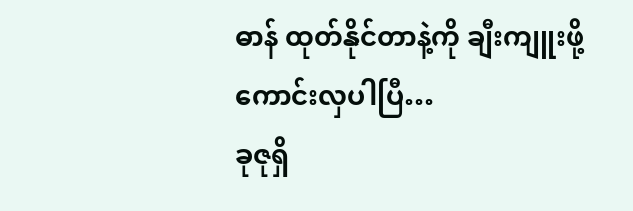ဓာန် ထုတ်နိုင်တာနဲ့ကို ချီးကျူးဖို့ကောင်းလှပါပြီ…
ခုဇုရှိ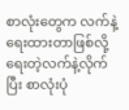စာလုံးတွေက လက်နဲ့ရေးထားတာဖြစ်လို့ ရေးတဲ့လက်နဲ့လိုက်ပြီး စာလုံးပုံ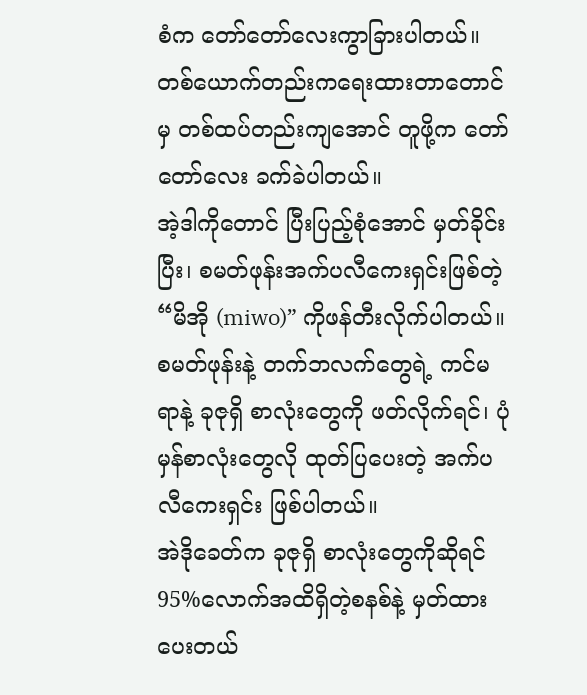စံက တော်တော်လေးကွာခြားပါတယ်။
တစ်ယောက်တည်းကရေးထားတာတောင်မှ တစ်ထပ်တည်းကျအောင် တူဖို့က တော်တော်လေး ခက်ခဲပါတယ်။
အဲ့ဒါကိုတောင် ပြီးပြည့်စုံအောင် မှတ်ခိုင်းပြီး၊ စမတ်ဖုန်းအက်ပလီကေးရှင်းဖြစ်တဲ့ “မိအို (miwo)” ကိုဖန်တီးလိုက်ပါတယ်။
စမတ်ဖုန်းနဲ့ တက်ဘလက်တွေရဲ့ ကင်မရာနဲ့ ခုဇုရှိ စာလုံးတွေကို ဖတ်လိုက်ရင်၊ ပုံမှန်စာလုံးတွေလို ထုတ်ပြပေးတဲ့ အက်ပလီကေးရှင်း ဖြစ်ပါတယ်။
အဲဒိုခေတ်က ခုဇုရှိ စာလုံးတွေကိုဆိုရင် 95%လောက်အထိရှိတဲ့စနစ်နဲ့ မှတ်ထားပေးတယ်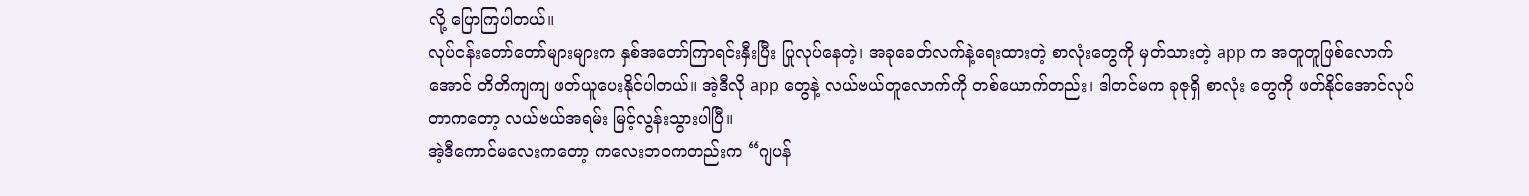လို့ ပြောကြပါတယ်။
လုပ်ငန်းတော်တော်များများက နှစ်အတော်ကြာရင်းနှီးပြီး ပြုလုပ်နေတဲ့၊ အခုခေတ်လက်နဲ့ရေးထားတဲ့ စာလုံးတွေကို မှတ်သားတဲ့ app က အတူတူဖြစ်လောက်အောင် တိတိကျကျ ဖတ်ယူပေးနိုင်ပါတယ်။ အဲ့ဒီလို app တွေနဲ့ လယ်ဗယ်တူလောက်ကို တစ်ယောက်တည်း၊ ဒါတင်မက ခုဇုရှိ စာလုံး တွေကို ဖတ်နိုင်အောင်လုပ်တာကတော့ လယ်ဗယ်အရမ်း မြင့်လွန်းသွားပါပြီ။
အဲ့ဒီကောင်မလေးကတော့ ကလေးဘဝကတည်းက “ဂျပန်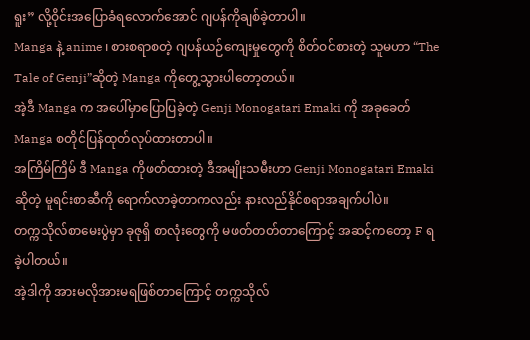ရူး” လို့ဝိုင်းအပြောခံရလောက်အောင် ဂျပန်ကိုချစ်ခဲ့တာပါ။
Manga နဲ့ anime ၊ စားစရာစတဲ့ ဂျပန်ယဉ်ကျေးမှုတွေကို စိတ်ဝင်စားတဲ့ သူမဟာ “The Tale of Genji”ဆိုတဲ့ Manga ကိုတွေ့သွားပါတော့တယ်။
အဲ့ဒီ Manga က အပေါ်မှာပြောပြခဲ့တဲ့ Genji Monogatari Emaki ကို အခုခေတ် Manga စတိုင်ပြန်ထုတ်လုပ်ထားတာပါ။
အကြိမ်ကြိမ် ဒီ Manga ကိုဖတ်ထားတဲ့ ဒီအမျိုးသမီးဟာ Genji Monogatari Emaki ဆိုတဲ့ မူရင်းစာဆီကို ရောက်လာခဲ့တာကလည်း နားလည်နိုင်စရာအချက်ပါပဲ။
တက္ကသိုလ်စာမေးပွဲမှာ ခုဇုရှိ စာလုံးတွေကို မဖတ်တတ်တာကြောင့် အဆင့်ကတော့ F ရခဲ့ပါတယ်။
အဲ့ဒါကို အားမလိုအားမရဖြစ်တာကြောင့် တက္ကသိုလ်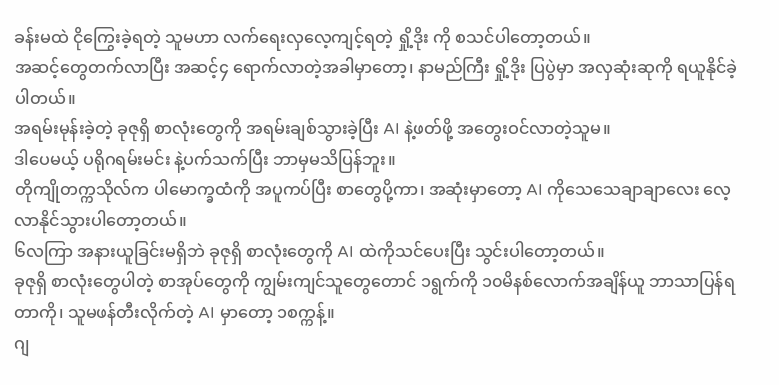ခန်းမထဲ ငိုကြွေးခဲ့ရတဲ့ သူမဟာ လက်ရေးလှလေ့ကျင့်ရတဲ့ ရှို့ဒိုး ကို စသင်ပါတော့တယ်။
အဆင့်တွေတက်လာပြီး အဆင့်၄ ရောက်လာတဲ့အခါမှာတော့၊ နာမည်ကြီး ရှို့ဒိုး ပြပွဲမှာ အလှဆုံးဆုကို ရယူနိုင်ခဲ့ပါတယ်။
အရမ်းမုန်းခဲ့တဲ့ ခုဇုရှိ စာလုံးတွေကို အရမ်းချစ်သွားခဲ့ပြီး AI နဲ့ဖတ်ဖို့ အတွေးဝင်လာတဲ့သူမ။
ဒါပေမယ့် ပရိုဂရမ်းမင်း နဲ့ပက်သက်ပြီး ဘာမှမသိပြန်ဘူး။
တိုကျိုတက္ကသိုလ်က ပါမောက္ခထံကို အပူကပ်ပြီး စာတွေပို့ကာ၊ အဆုံးမှာတော့ AI ကိုသေသေချာချာလေး လေ့လာနိုင်သွားပါတော့တယ်။
၆လကြာ အနားယူခြင်းမရှိဘဲ ခုဇုရှိ စာလုံးတွေကို AI ထဲကိုသင်ပေးပြီး သွင်းပါတော့တယ်။
ခုဇုရှိ စာလုံးတွေပါတဲ့ စာအုပ်တွေကို ကျွမ်းကျင်သူတွေတောင် ၁ရွက်ကို ၁၀မိနစ်လောက်အချိန်ယူ ဘာသာပြန်ရတာကို၊ သူမဖန်တီးလိုက်တဲ့ AI မှာတော့ ၁စက္ကန့်။
ဂျ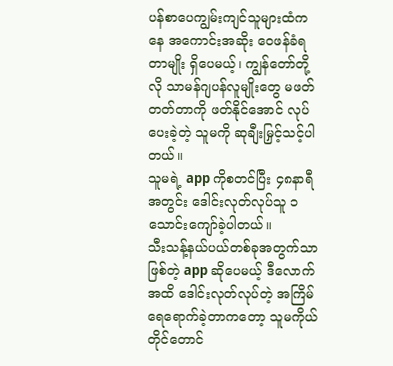ပန်စာပေကျွမ်းကျင်သူများထံကနေ အကောင်းအဆိုး ဝေဖန်ခံရတာမျိုး ရှိပေမယ့်၊ ကျွန်တော်တို့လို သာမန်ဂျပန်လူမျိုးတွေ မဖတ်တတ်တာကို ဖတ်နိုင်အောင် လုပ်ပေးခဲ့တဲ့ သူမကို ဆုချီးမြှင့်သင့်ပါတယ်။
သူမရဲ့ app ကိုစတင်ပြီး ၄၈နာရီအတွင်း ဒေါင်းလုတ်လုပ်သူ ၁သောင်းကျော်ခဲ့ပါတယ်။
သီးသန့်နယ်ပယ်တစ်ခုအတွက်သာဖြစ်တဲ့ app ဆိုပေမယ့် ဒီလောက်အထိ ဒေါင်းလုတ်လုပ်တဲ့ အကြိမ်ရေရောက်ခဲ့တာကတော့ သူမကိုယ်တိုင်တောင်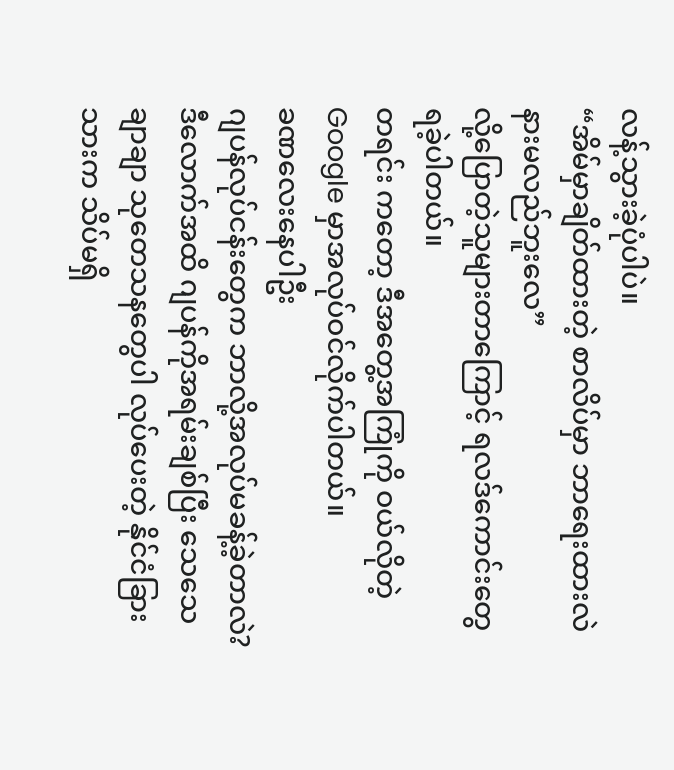လန့်သွားခဲ့ပုံပါပဲ။
“အိမ်မှာချိတ်ထားတဲ့ စာလိပ်မှာ ဘာရေးထားလဲ နားမလည်ဘူးလေ”
လို့ပြောတဲ့သူများတာကြောင့် ရလဒ်ကောင်းတွေ ရခဲ့ပါတယ်။
တရင်း ကတော့ ဒီအတွေ့အကြုံကို ဝယ်လိုတဲ့ Google မှာအလုပ်ဝင်လိုက်ပါတယ်။
ခဏလေးနေပါဦး
ဂျပန်လုပ်ငန်းတွေက ဘာလို့အလုပ်မခန့်ခဲ့တာလဲ?
ဒီလောက်အထိ ဂျပန်ကိုအရမ်းချစ်ပြီး သေသေချာချာ သုတေသနတွေပါ လုပ်ပေးတဲ့ နိုင်ငံခြားသားက သိပ်မရှိ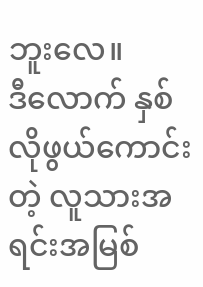ဘူးလေ။
ဒီလောက် နှစ်လိုဖွယ်ကောင်းတဲ့ လူသားအရင်းအမြစ်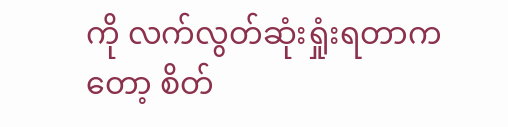ကို လက်လွတ်ဆုံးရှုံးရတာကတော့ စိတ်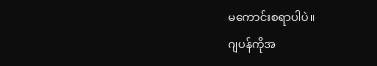မကောင်းစရာပါပဲ။
ဂျပန်ကိုအ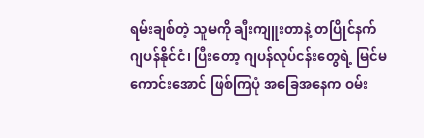ရမ်းချစ်တဲ့ သူမကို ချီးကျူးတာနဲ့ တပြိုင်နက်
ဂျပန်နိုင်ငံ၊ ပြီးတော့ ဂျပန်လုပ်ငန်းတွေရဲ့ မြင်မကောင်းအောင် ဖြစ်ကြပုံ အခြေအနေက ဝမ်း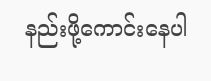နည်းဖို့ကောင်းနေပါ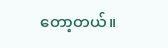တော့တယ်။